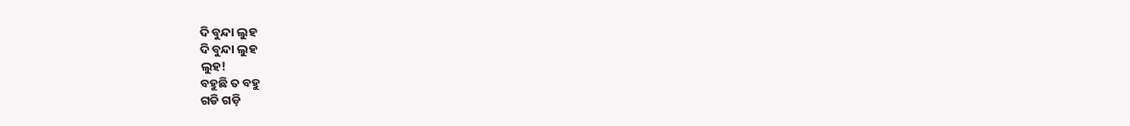ଦି ବୁନ୍ଦା ଲୁହ
ଦି ବୁନ୍ଦା ଲୁହ
ଲୁହ!
ବହୁଛି ତ ବହୁ
ଗଡି ଗଡ଼ି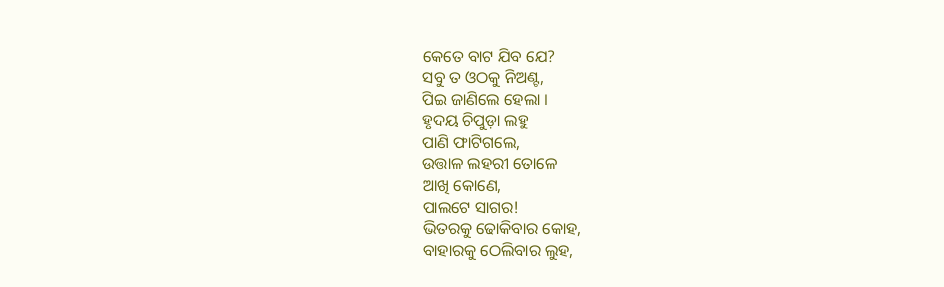କେତେ ବାଟ ଯିବ ଯେ?
ସବୁ ତ ଓଠକୁ ନିଅଣ୍ଟ,
ପିଇ ଜାଣିଲେ ହେଲା ।
ହୃଦୟ ଚିପୁଡ଼ା ଲହୁ
ପାଣି ଫାଟିଗଲେ,
ଉତ୍ତାଳ ଲହରୀ ତୋଳେ
ଆଖି କୋଣେ,
ପାଲଟେ ସାଗର!
ଭିତରକୁ ଢୋକିବାର କୋହ,
ବାହାରକୁ ଠେଲିବାର ଲୁହ,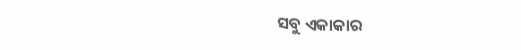ସବୁ ଏକାକାର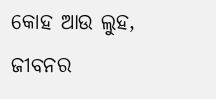କୋହ ଆଉ ଲୁହ,
ଜୀବନର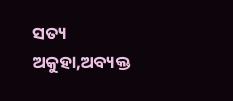ସତ୍ୟ
ଅକୁହା,ଅବ୍ୟକ୍ତ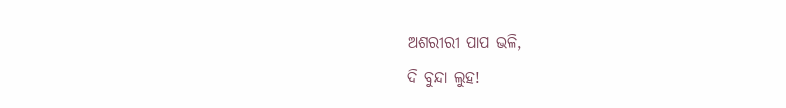ଅଶରୀରୀ ପାପ ଭଳି,
ଦି ବୁନ୍ଦା ଲୁହ!